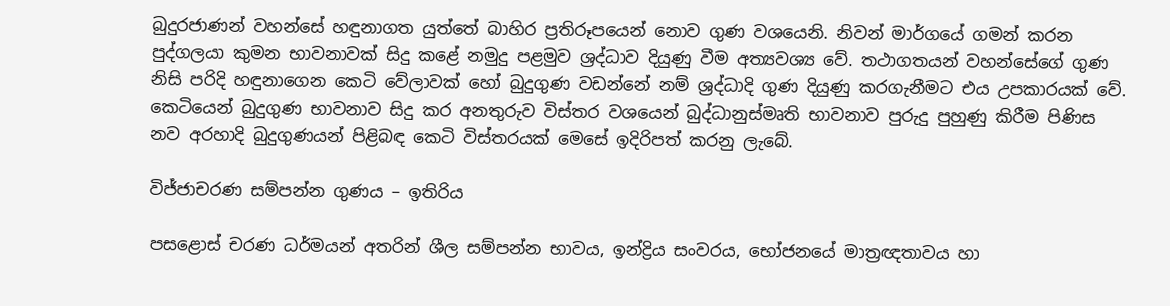බුදුරජාණන් වහන්සේ හඳුනාගත යුත්තේ බාහිර ප්‍රතිරූපයෙන් නොව ගුණ වශයෙනි. නිවන් මාර්ගයේ ගමන් කරන පුද්ගලයා කුමන භාවනාවක් සිදු කළේ නමුදු පළමුව ශ්‍රද්ධාව දියුණු වීම අත්‍යවශ්‍ය වේ. තථාගතයන් වහන්සේගේ ගුණ නිසි පරිදි හඳුනාගෙන කෙටි වේලාවක් හෝ බුදුගුණ වඩන්නේ නම් ශ්‍රද්ධාදි ගුණ දියුණු කරගැනීමට එය උපකාරයක් වේ. කෙටියෙන් බුදුගුණ භාවනාව සිදු කර අනතුරුව විස්තර වශයෙන් බුද්ධානුස්මෘති භාවනාව පුරුදු පුහුණු කිරීම පිණිස නව අරහාදි බුදුගුණයන් පිළිබඳ කෙටි විස්තරයක් මෙසේ ඉදිරිපත් කරනු ලැබේ.

විජ්ජාචරණ සම්පන්න ගුණය – ඉතිරිය

පසළොස් චරණ ධර්මයන් අතරින් ශීල සම්පන්න භාවය, ඉන්ද්‍රිය සංවරය, භෝජනයේ මාත්‍රඥතාවය හා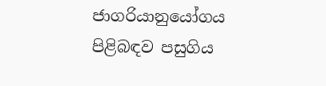ජාගරියානුයෝගය පිළිබඳව පසුගිය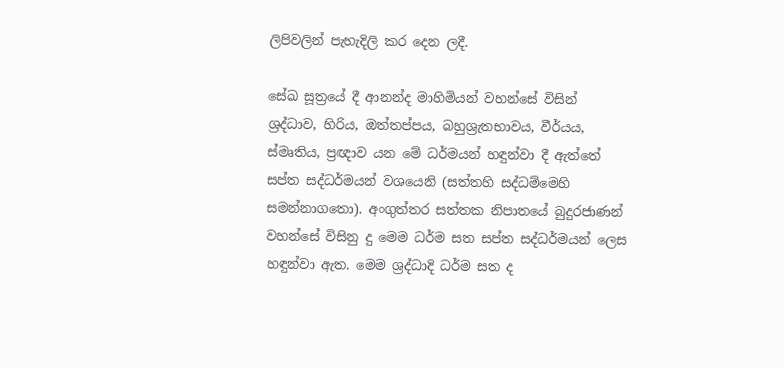ලිපිවලින් පැහැදිලි කර දෙන ලදී.

සේඛ සූත්‍රයේ දී ආනන්ද මාහිමියන් වහන්සේ විසින් ශ්‍රද්ධාව, හිරිය, ඔත්තප්පය, බහුශ්‍රැතභාවය, වීර්යය, ස්මෘතිය, ප්‍රඥාව යන මේ ධර්මයන් හඳුන්වා දී ඇත්තේ සප්ත සද්ධර්මයන් වශයෙනි (සත්තහි සද්ධම්මෙහි සමන්නාගතො). අංගුත්තර සත්තක නිපාතයේ බුදුරජාණන් වහන්සේ විසිනු දු මෙම ධර්ම සත සප්ත සද්ධර්මයන් ලෙස හඳුන්වා ඇත. මෙම ශ්‍රද්ධාදි ධර්ම සත ද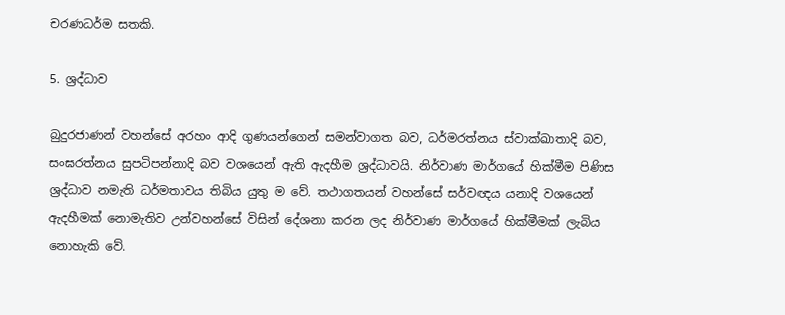චරණධර්ම සතකි.

5. ශ්‍රද්ධාව

බුදුරජාණන් වහන්සේ අරහං ආදි ගුණයන්ගෙන් සමන්වාගත බව, ධර්මරත්නය ස්වාක්ඛාතාදි බව, සංඝරත්නය සුපටිපන්නාදි බව වශයෙන් ඇති ඇදහීම ශ්‍රද්ධාවයි. නිර්වාණ මාර්ගයේ හික්මීම පිණිස ශ්‍රද්ධාව නමැති ධර්මතාවය තිබිය යුතු ම වේ. තථාගතයන් වහන්සේ සර්වඥය යනාදි වශයෙන් ඇදහීමක් නොමැතිව උන්වහන්සේ විසින් දේශනා කරන ලද නිර්වාණ මාර්ගයේ හික්මීමක් ලැබිය නොහැකි වේ.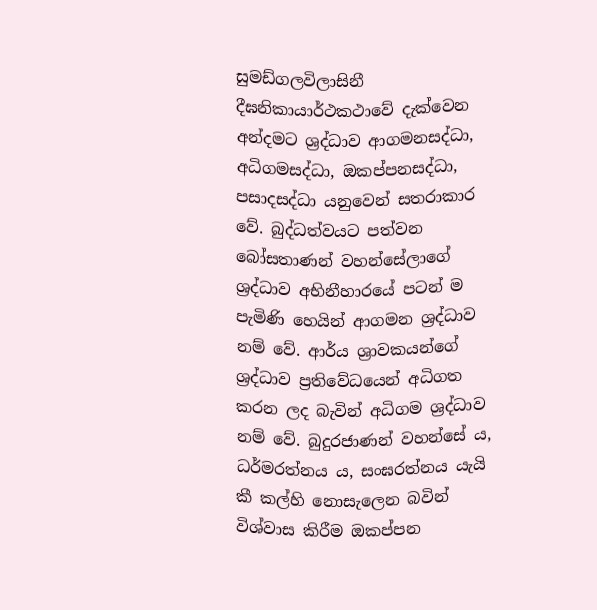සුමඩ්ගලවිලාසිනී දීඝනිකායාර්ථකථාවේ දැක්වෙන අන්දමට ශ්‍රද්ධාව ආගමනසද්ධා, අධිගමසද්ධා, ඔකප්පනසද්ධා, පසාදසද්ධා යනුවෙන් සතරාකාර වේ. බුද්ධත්වයට පත්වන බෝසතාණන් වහන්සේලාගේ ශ්‍රද්ධාව අභිනීහාරයේ පටන් ම පැමිණි හෙයින් ආගමන ශ්‍රද්ධාව නම් වේ. ආර්ය ශ්‍රාවකයන්ගේ ශ්‍රද්ධාව ප්‍රතිවේධයෙන් අධිගත කරන ලද බැවින් අධිගම ශ්‍රද්ධාව නම් වේ. බුදුරජාණන් වහන්සේ ය, ධර්මරත්නය ය, සංඝරත්නය යැයි කී කල්හි නොසැලෙන බවින් විශ්වාස කිරීම ඔකප්පන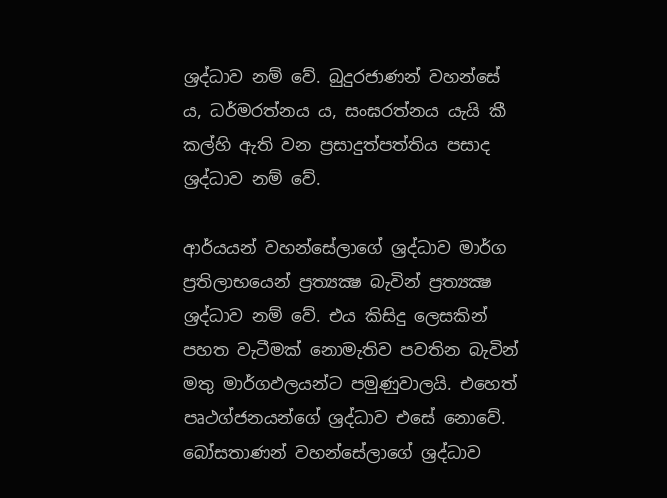ශ්‍රද්ධාව නම් වේ. බුදුරජාණන් වහන්සේ ය, ධර්මරත්නය ය, සංඝරත්නය යැයි කී කල්හි ඇති වන ප්‍රසාදුත්පත්තිය පසාද ශ්‍රද්ධාව නම් වේ.

ආර්යයන් වහන්සේලාගේ ශ්‍රද්ධාව මාර්ග ප්‍රතිලාභයෙන් ප්‍රත්‍යක්‍ෂ බැවින් ප්‍රත්‍යක්‍ෂ ශ්‍රද්ධාව නම් වේ. එය කිසිදු ලෙසකින් පහත වැටීමක් නොමැතිව පවතින බැවින් මතු මාර්ගඵලයන්ට පමුණුවාලයි. එහෙත් පෘථග්ජනයන්ගේ ශ්‍රද්ධාව එසේ නොවේ. බෝසතාණන් වහන්සේලාගේ ශ්‍රද්ධාව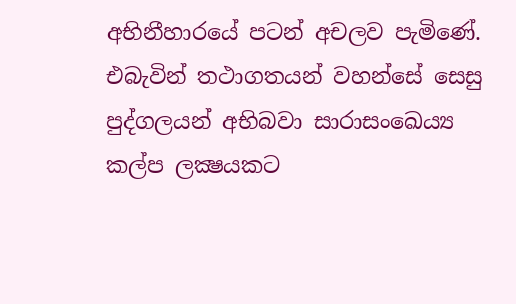අභිනීහාරයේ පටන් අචලව පැමිණේ. එබැවින් තථාගතයන් වහන්සේ සෙසු පුද්ගලයන් අභිබවා සාරාසංඛෙය්‍ය කල්ප ලක්‍ෂයකට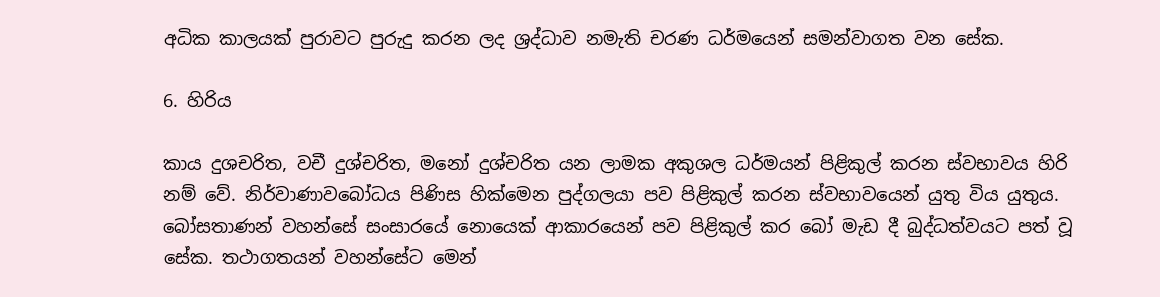අධික කාලයක් පුරාවට පුරුදු කරන ලද ශ්‍රද්ධාව නමැති චරණ ධර්මයෙන් සමන්වාගත වන සේක.

6. හිරිය

කාය දුශචරිත, වචී දුශ්චරිත, මනෝ දුශ්චරිත යන ලාමක අකුශල ධර්මයන් පිළිකුල් කරන ස්වභාවය හිරි නම් වේ. නිර්වාණාවබෝධය පිණිස හික්මෙන පුද්ගලයා පව පිළිකුල් කරන ස්වභාවයෙන් යුතු විය යුතුය. බෝසතාණන් වහන්සේ සංසාරයේ නොයෙක් ආකාරයෙන් පව පිළිකුල් කර බෝ මැඩ දී බුද්ධත්වයට පත් වූ සේක. තථාගතයන් වහන්සේට මෙන්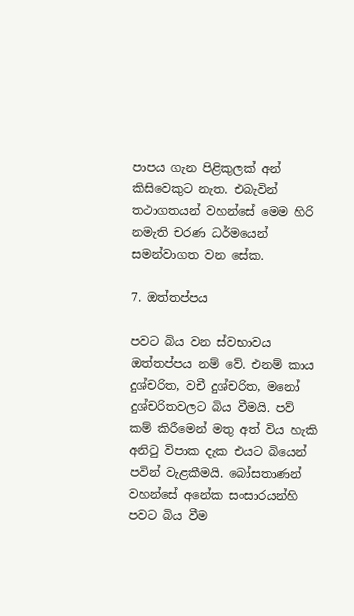පාපය ගැන පිළිකුලක් අන් කිසිවෙකුට නැත. එබැවින් තථාගතයන් වහන්සේ මෙම හිරි නමැති චරණ ධර්මයෙන් සමන්වාගත වන සේක.

7. ඔත්තප්පය

පවට බිය වන ස්වභාවය ඔත්තප්පය නම් වේ. එනම් කාය දුශ්චරිත, වචී දුශ්චරිත, මනෝ දුශ්චරිතවලට බිය වීමයි. පව් කම් කිරීමෙන් මතු අත් විය හැකි අනිටු විපාක දැක එයට බියෙන් පවින් වැළකීමයි. බෝසතාණන් වහන්සේ අනේක සංසාරයන්හි පවට බිය වීම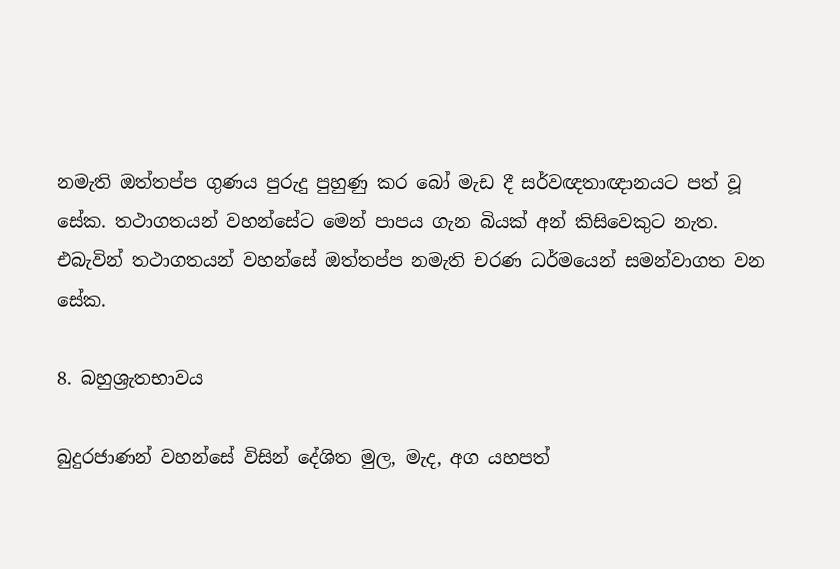නමැති ඔත්තප්ප ගුණය පුරුදු පුහුණු කර බෝ මැඩ දී සර්වඥතාඥානයට පත් වූ සේක. තථාගතයන් වහන්සේට මෙන් පාපය ගැන බියක් අන් කිසිවෙකුට නැත. එබැවින් තථාගතයන් වහන්සේ ඔත්තප්ප නමැති චරණ ධර්මයෙන් සමන්වාගත වන සේක.

8. බහුශ්‍රැතභාවය

බුදුරජාණන් වහන්සේ විසින් දේශිත මුල, මැද, අග යහපත්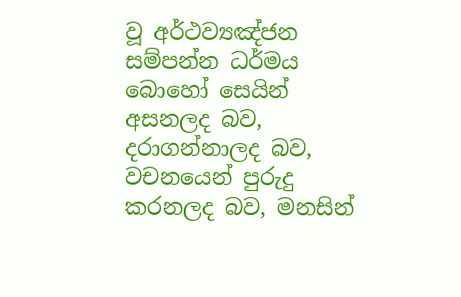වූ අර්ථව්‍යඤ්ජන සම්පන්න ධර්මය බොහෝ සෙයින් අසනලද බව, දරාගන්නාලද බව, වචනයෙන් පුරුදු කරනලද බව, මනසින්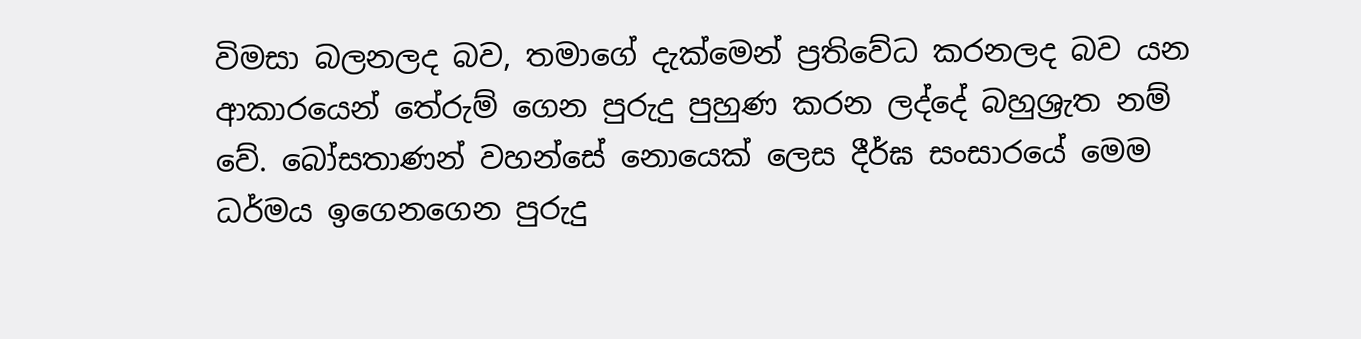විමසා බලනලද බව, තමාගේ දැක්මෙන් ප්‍රතිවේධ කරනලද බව යන ආකාරයෙන් තේරුම් ගෙන පුරුදු පුහුණ කරන ලද්දේ බහුශ්‍රැත නම් වේ. බෝසතාණන් වහන්සේ නොයෙක් ලෙස දීර්ඝ සංසාරයේ මෙම ධර්මය ඉගෙනගෙන පුරුදු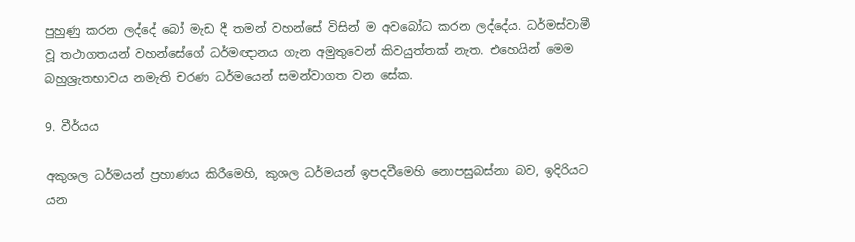පුහුණු කරන ලද්දේ බෝ මැඩ දී තමන් වහන්සේ විසින් ම අවබෝධ කරන ලද්දේය. ධර්මස්වාමී වූ තථාගතයන් වහන්සේගේ ධර්මඥානය ගැන අමුතුවෙන් කිවයුත්තක් නැත. එහෙයින් මෙම බහුශ්‍රැතභාවය නමැති චරණ ධර්මයෙන් සමන්වාගත වන සේක.

9. වීර්යය

අකුශල ධර්මයන් ප්‍රහාණය කිරීමෙහි, කුශල ධර්මයන් ඉපදවීමෙහි නොපසුබස්නා බව, ඉදිරියට යන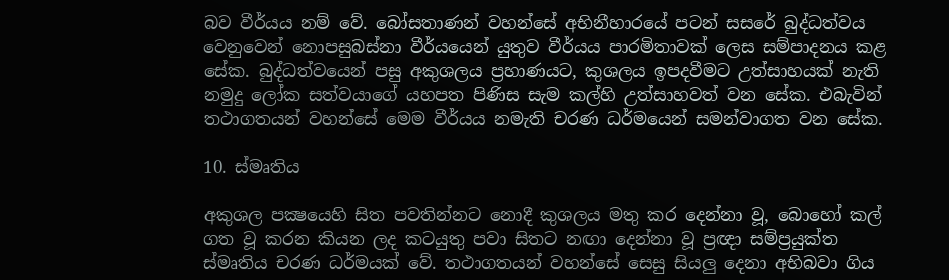බව වීර්යය නම් වේ. බෝසතාණන් වහන්සේ අභිනීහාරයේ පටන් සසරේ බුද්ධත්වය වෙනුවෙන් නොපසුබස්නා වීර්යයෙන් යුතුව වීර්යය පාරමිතාවක් ලෙස සම්පාදනය කළ සේක. බුද්ධත්වයෙන් පසු අකුශලය ප්‍රහාණයට, කුශලය ඉපදවීමට උත්සාහයක් නැති නමුදු ලෝක සත්වයාගේ යහපත පිණිස සැම කල්හි උත්සාහවත් වන සේක. එබැවින් තථාගතයන් වහන්සේ මෙම වීර්යය නමැති චරණ ධර්මයෙන් සමන්වාගත වන සේක.

10. ස්මෘතිය

අකුශල පක්‍ෂයෙහි සිත පවතින්නට නොදී කුශලය මතු කර දෙන්නා වූ, බොහෝ කල් ගත වූ කරන කියන ලද කටයුතු පවා සිතට නඟා දෙන්නා වූ ප්‍රඥා සම්ප්‍රයුක්ත ස්මෘතිය චරණ ධර්මයක් වේ. තථාගතයන් වහන්සේ සෙසු සියලු දෙනා අභිබවා ගිය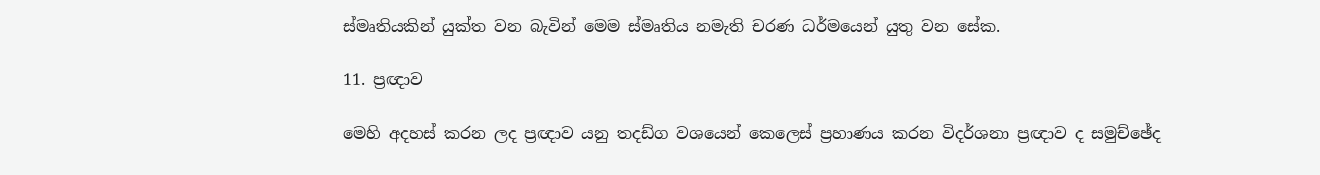ස්මෘතියකින් යුක්ත වන බැවින් මෙම ස්මෘතිය නමැති චරණ ධර්මයෙන් යුතු වන සේක.

11. ප්‍රඥාව

මෙහි අදහස් කරන ලද ප්‍රඥාව යනු තදඩ්ග වශයෙන් කෙලෙස් ප්‍රහාණය කරන විදර්ශනා ප්‍රඥාව ද සමුච්ඡේද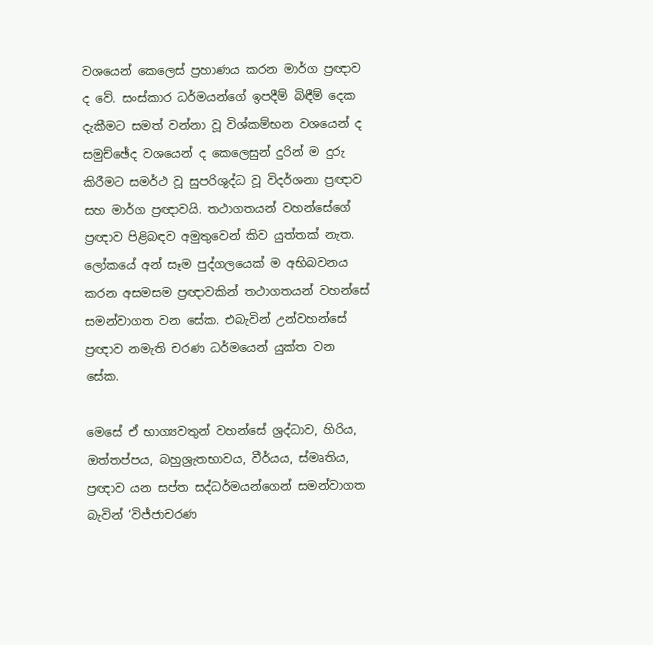වශයෙන් කෙලෙස් ප්‍රහාණය කරන මාර්ග ප්‍රඥාව ද වේ. සංස්කාර ධර්මයන්ගේ ඉපදීම් බිඳීම් දෙක දැකීමට සමත් වන්නා වූ විශ්කම්භන වශයෙන් ද සමුච්ඡේද වශයෙන් ද කෙලෙසුන් දුරින් ම දුරු කිරීමට සමර්ථ වූ සුපරිශුද්ධ වූ විදර්ශනා ප්‍රඥාව සහ මාර්ග ප්‍රඥාවයි. තථාගතයන් වහන්සේගේ ප්‍රඥාව පිළිබඳව අමුතුවෙන් කිව යුත්තක් නැත. ලෝකයේ අන් සෑම පුද්ගලයෙක් ම අභිබවනය කරන අසමසම ප්‍රඥාවකින් තථාගතයන් වහන්සේ සමන්වාගත වන සේක. එබැවින් උන්වහන්සේ ප්‍රඥාව නමැති චරණ ධර්මයෙන් යුක්ත වන සේක.

මෙසේ ඒ භාග්‍යවතුන් වහන්සේ ශ්‍රද්ධාව, හිරිය, ඔත්තප්පය, බහුශ්‍රැතභාවය, වීර්යය, ස්මෘතිය, ප්‍රඥාව යන සප්ත සද්ධර්මයන්ගෙන් සමන්වාගත බැවින් ‘විජ්ජාචරණ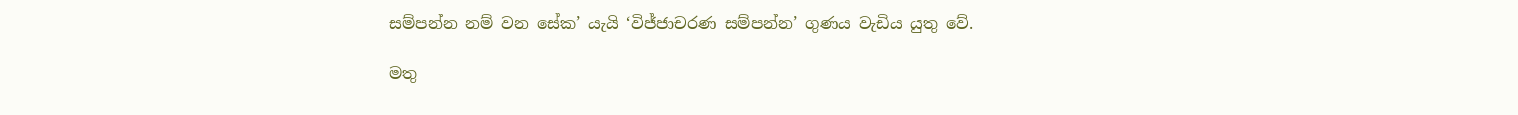සම්පන්න නම් වන සේක’ යැයි ‘විජ්ජාචරණ සම්පන්න’ ගුණය වැඩිය යුතු වේ.

මතු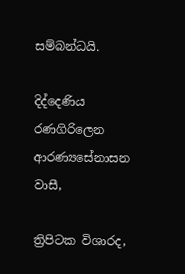සම්බන්ධයි.

දිද්දෙණිය රණගිරිලෙන ආරණ්‍යසේනාසන වාසී,

ත්‍රිපිටක විශාරද,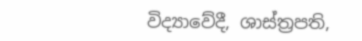විද්‍යාවේදී, ශාස්ත්‍රපති,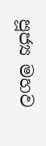පූජ්‍ය මහව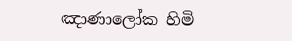ඤාණාලෝක හිමි